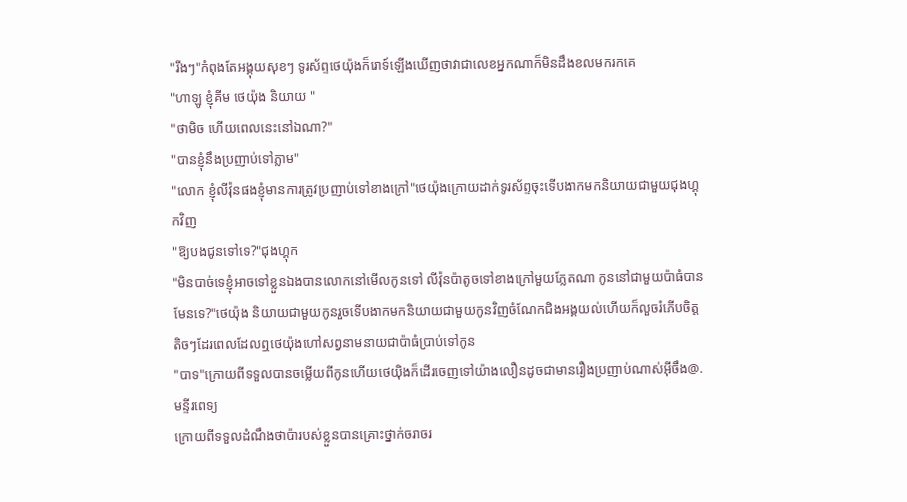"រីងៗ"កំពុងតែអង្គុយសុខៗ ទូរស័ព្ទថេយ៉ុងក៏រោទ៍ឡើងឃើញថាវាជាលេខអ្នកណាក៏មិនដឹងខលមករកគេ
"ហាឡូ ខ្ញុំគីម ថេយ៉ុង និយាយ "
"ថាមិច ហើយពេលនេះនៅឯណា?"
"បានខ្ញុំនឹងប្រញាប់ទៅភ្លាម"
"លោក ខ្ញុំលីវ៉ុនផងខ្ញុំមានការត្រូវប្រញាប់ទៅខាងក្រៅ"ថេយ៉ុងក្រោយដាក់ទូរស័ព្ទចុះទើបងាកមកនិយាយជាមួយជុងហ្គុកវិញ
"ឱ្យបងជូនទៅទេ?"ជុងហ្គុក
"មិនបាច់ទេខ្ញុំអាចទៅខ្លួនឯងបានលោកនៅមើលកូនទៅ លីវ៉ុនប៉ាតូចទៅខាងក្រៅមួយភ្លែតណា កូននៅជាមួយប៉ាធំបានមែនទេ?"ថេយ៉ុង និយាយជាមួយកូនរួចទើបងាកមកនិយាយជាមួយកូនវិញចំណែកជិងអង្គយល់ហើយក៏លួចរំភើបចិត្តតិចៗដែរពេលដែលឮថេយ៉ុងហៅសព្វនាមនាយជាប៉ាធំប្រាប់ទៅកូន
"បាទ"ក្រោយពីទទួលបានចម្លើយពីកូនហើយថេយ៉ិងក៏ដើរចេញទៅយ៉ាងលឿនដូចជាមានរឿងប្រញាប់ណាស់អ៊ីចឹង@. មន្ទីរពេទ្យ
ក្រោយពីទទួលដំណឹងថាប៉ារបស់ខ្លួនបានគ្រោះថ្នាក់ចរាចរ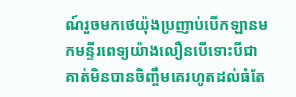ណ៍រួចមកថេយ៉ុងប្រញាប់បើកឡានមកមន្ទីរពេទ្យយ៉ាងលឿនបើទោះបីជាគាត់មិនបានចិញ្ចឹមគេរហូតដល់ធំតែ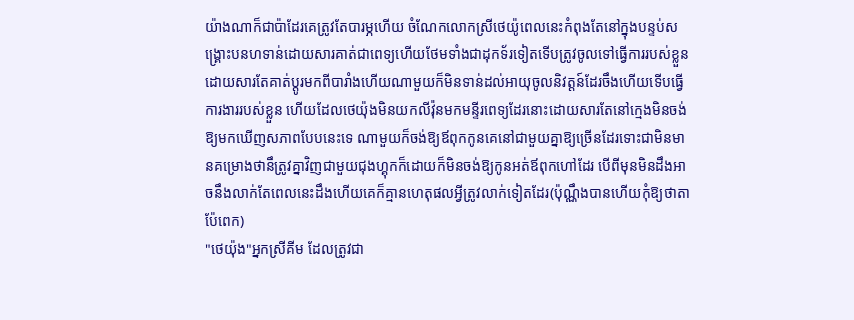យ៉ាងណាក៏ជាប៉ាដែរគេត្រូវតែបារម្ភហើយ ចំណែកលោកស្រីថេយ៉ូពេលនេះកំពុងតែនៅក្នុងបន្ទប់សង្គ្រោះបនហទាន់ដោយសារគាត់ជាពេទ្យហើយថែមទាំងជាដុកទ័រទៀតទើបត្រូវចូលទៅធ្វើការរបស់ខ្លួនដោយសារតែគាត់ប្តូរមកពីបារាំងហើយណាមួយក៏មិនទាន់ដល់អាយុចូលនិវត្តន៍ដែរចឹងហើយទើបធ្វើការងាររបស់ខ្លួន ហើយដែលថេយ៉ុងមិនយកលីវ៉ុនមកមន្ទីរពេទ្យដែរនោះដោយសារតែនៅក្មេងមិនចង់ឱ្យមកឃើញសភាពបែបនេះទេ ណាមួយក៏ចង់ឱ្យឪពុកកូនគេនៅជាមួយគ្នាឱ្យច្រើនដែរទោះជាមិនមានគម្រោងថានឹត្រូវគ្នាវិញជាមួយជុងហ្គុកក៏ដោយក៏មិនចង់ឱ្យកូនអត់ឪពុកហៅដែរ បើពីមុនមិនដឹងអាចនឹងលាក់តែពេលនេះដឹងហើយគេក៏គ្មានហេតុផលអ្វីត្រូវលាក់ទៀតដែរ(ប៉ុណ្ណឹងបានហើយកុំឱ្យថាតាប៉ែពេក)
"ថេយ៉ុង"អ្នកស្រីគីម ដែលត្រូវជា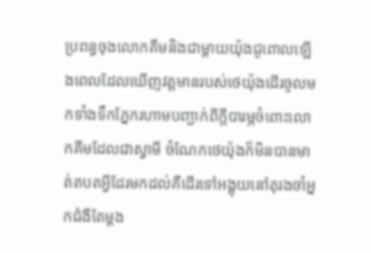ប្រពន្ធចុងលោកគីមនិងជាម្តាយយ៉ុងជូពោលឡើងពេលដែលឃើញវត្តមានរបស់ថេយ៉ុងដើរចូលមកទាំងទឹកភ្នែករហាមបញ្ជាក់ពីក្តីបារម្ភចំពោះលោកគីមដែលជាស្វាមី ចំណែកថេយ៉ុងក៏មិនបានមាត់តបតអ្វីដែរមកដល់គឺដើរទៅអង្គុយនៅតុរងចាំអ្នកជំងឺតែម្តង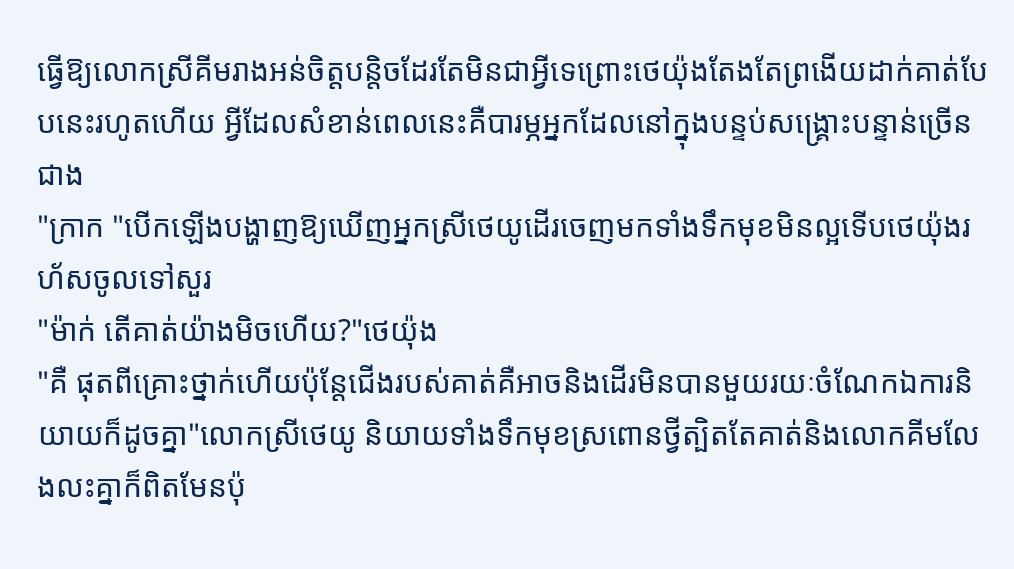ធ្វើឱ្យលោកស្រីគីមរាងអន់ចិត្តបន្តិចដែរតែមិនជាអ្វីទេព្រោះថេយ៉ុងតែងតែព្រងើយដាក់គាត់បែបនេះរហូតហើយ អ្វីដែលសំខាន់ពេលនេះគឺបារម្ភអ្នកដែលនៅក្នុងបន្ទប់សង្គ្រោះបន្ទាន់ច្រើនជាង
"ក្រាក "បើកឡើងបង្ហាញឱ្យឃើញអ្នកស្រីថេយូដើរចេញមកទាំងទឹកមុខមិនល្អទើបថេយ៉ុងរហ័សចូលទៅសួរ
"ម៉ាក់ តើគាត់យ៉ាងមិចហើយ?"ថេយ៉ុង
"គឺ ផុតពីគ្រោះថ្នាក់ហើយប៉ុន្តែជើងរបស់គាត់គឺអាចនិងដើរមិនបានមួយរយៈចំណែកឯការនិយាយក៏ដូចគ្នា"លោកស្រីថេយូ និយាយទាំងទឹកមុខស្រពោនថ្វីត្បិតតែគាត់និងលោកគីមលែងលះគ្នាក៏ពិតមែនប៉ុ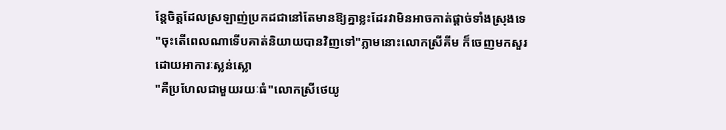ន្តែចិត្តដែលស្រឡាញ់ប្រកដជានៅតែមានឱ្យគ្នាខ្លះដែរវាមិនអាចកាត់ផ្តាច់ទាំងស្រុងទេ
"ចុះតើពេលណាទើបគាត់និយាយបានវិញទៅ"ភ្លាមនោះលោកស្រីគីម ក៏ចេញមកសួរដោយអាការៈស្លន់ស្លោ
"គឺប្រហែលជាមួយរយៈធំ"លោកស្រីថេយូ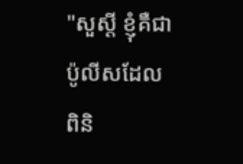"សួស្តី ខ្ញុំគឺជាប៉ូលីសដែលពិនិ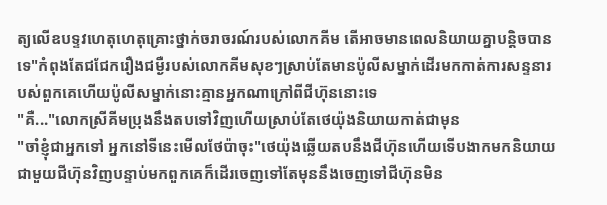ត្យលើឧបទ្ទវហេតុហេតុគ្រោះថ្នាក់ចរាចរណ៍របស់លោកគីម តើអាចមានពេលនិយាយគ្នាបន្តិចបានទេ"កំពុងតែជជែករឿងជម្ងឺរបស់លោកគីមសុខៗស្រាប់តែមានប៉ូលីសម្នាក់ដើរមកកាត់ការសន្ទនារបស់ពួកគេហើយប៉ូលីសម្នាក់នោះគ្មានអ្នកណាក្រៅពីជីហ៊ុននោះទេ
"គឺ..."លោកស្រីគីមប្រុងនឹងតបទៅវិញហើយស្រាប់តែថេយ៉ុងនិយាយកាត់ជាមុន
"ចាំខ្ញុំជាអ្នកទៅ អ្នកនៅទីនេះមើលថែប៉ាចុះ"ថេយ៉ុងឆ្លើយតបនឹងជីហ៊ុនហើយទើបងាកមកនិយាយជាមួយជីហ៊ុនវិញបន្ទាប់មកពួកគេក៏ដើរចេញទៅតែមុននឹងចេញទៅជីហ៊ុនមិន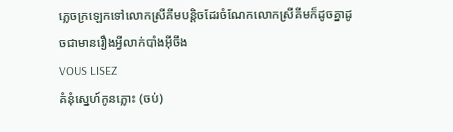ភ្លេចក្រឡេកទៅលោកស្រីគីមបន្តិចដែរចំណែកលោកស្រីគីមក៏ដូចគ្នាដូចជាមានរឿងអ្វីលាក់បាំងអ៊ីចឹង
VOUS LISEZ
គំនំុស្នេហ៍កូនភ្លោះ (ចប់)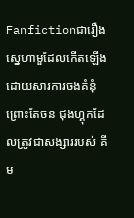Fanfictionជារឿងស្នេហាមួដែលកើតឡើងដោយសារការចងគំនុំព្រោះតែចន ជុងហ្គុកដែលត្រូវជាសង្សាររបស់ គីម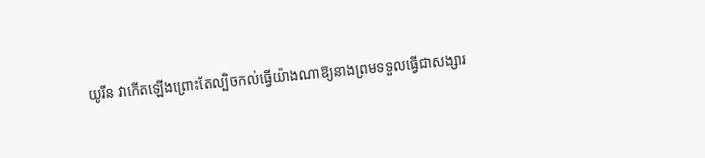យូរីន វាកើតឡើងព្រោះតែល្បិចកល់ធ្វើយ៉ាងណាឱ្យនាងព្រមទទួលធ្វើជាសង្សារ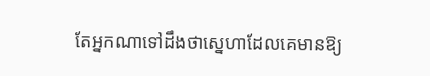តែអ្នកណាទៅដឹងថាស្នេហាដែលគេមានឱ្យ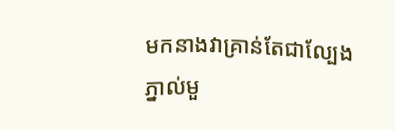មកនាងវាគ្រាន់តែជាល្បែងភ្នាល់មួ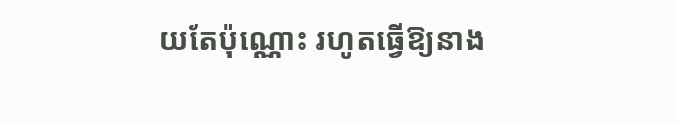យតែប៉ុណ្ណោះ រហូតធ្វើឱ្យនាង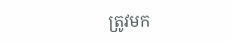ត្រូវមក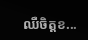ឈឺចិត្តខ...